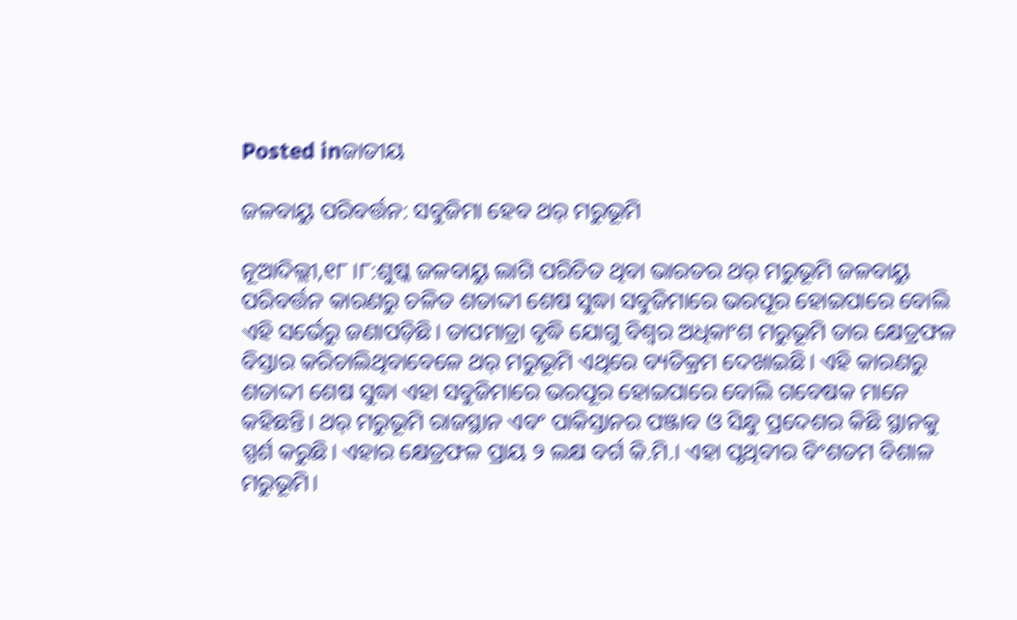Posted inଜାତୀୟ

ଜଳବାୟୁ ପରିବର୍ତ୍ତନ: ସବୁଜିମା ହେବ ଥର୍‌ ମରୁଭୂମି

ନୂଆଦିଲ୍ଲୀ,୧୮।୮:ଶୁଷ୍କ ଜଳବାୟୁ ଲାଗି ପରିଚିତ ଥିବା ଭାରତର ଥର୍‌ ମରୁଭୂମି ଜଳବାୟୁ ପରିବର୍ତ୍ତନ କାରଣରୁ ଚଳିତ ଶତାଦ୍ଦୀ ଶେଷ ସୁଦ୍ଧା ସବୁଜିମାରେ ଭରପୂର ହୋଇପାରେ ବୋଲି ଏହି ସର୍ଭେରୁ ଜଣାପଡ଼ିଛି। ତାପମାତ୍ରା ବୃଦ୍ଧି ଯୋଗୁ ବିଶ୍ୱର ଅଧିକାଂଶ ମରୁଭୂମି ତାର କ୍ଷେତ୍ରଫଳ ବିସ୍ତାର କରିଚାଲିଥିବାବେଳେ ଥର୍‌ ମରୁଭୂମି ଏଥିରେ ବ୍ୟତିକ୍ରମ ଦେଖାଇଛି। ଏହି କାରଣରୁ ଶତାଦ୍ଦୀ ଶେଷ ସୁଦ୍ଧା ଏହା ସବୁଜିମାରେ ଭରପୂର ହୋଇପାରେ ବୋଲି ଗବେଷକ ମାନେ କହିଛନ୍ତି। ଥର୍‌ ମରୁଭୂମି ରାଜସ୍ଥାନ ଏବଂ ପାକିସ୍ତାନର ପଞ୍ଜାବ ଓ ସିନ୍ଧୁ ପ୍ରଦେଶର କିଛି ସ୍ଥାନକୁ ସ୍ପର୍ଶ କରୁଛି। ଏହାର କ୍ଷେତ୍ରଫଳ ପ୍ରାୟ ୨ ଲକ୍ଷ ବର୍ଗ କି.ମି.। ଏହା ପୃଥିବୀର ବିଂଶତମ ବିଶାଳ ମରୁଭୂମି।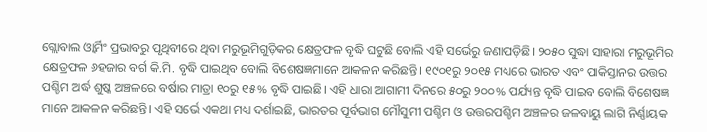ଗ୍ଲୋବାଲ ଓ୍ବାର୍ମିଂ ପ୍ରଭାବରୁ ପୃଥିବୀରେ ଥିବା ମରୁଭୂମିଗୁଡ଼ିକର କ୍ଷେତ୍ରଫଳ ବୃଦ୍ଧି ଘଟୁଛି ବୋଲି ଏହି ସର୍ଭେରୁ ଜଣାପଡ଼ିଛି। ୨୦୫୦ ସୁଦ୍ଧା ସାହାରା ମରୁଭୂମିର କ୍ଷେତ୍ରଫଳ ୬ହଜାର ବର୍ଗ କି.ମି. ବୃଦ୍ଧି ପାଇଥିବ ବୋଲି ବିଶେଷଜ୍ଞମାନେ ଆକଳନ କରିଛନ୍ତି। ୧୯୦୧ରୁ ୨୦୧୫ ମଧ୍ୟରେ ଭାରତ ଏବଂ ପାକିସ୍ତାନର ଉତ୍ତର ପଶ୍ଚିମ ଅର୍ଦ୍ଧ ଶୁଷ୍କ ଅଞ୍ଚଳରେ ବର୍ଷାର ମାତ୍ରା ୧୦ରୁ ୧୫% ବୃଦ୍ଧି ପାଇଛି। ଏହି ଧାରା ଆଗାମୀ ଦିନରେ ୫୦ରୁ ୨୦୦% ପର୍ଯ୍ୟନ୍ତ ବୃଦ୍ଧି ପାଇବ ବୋଲି ବିଶେଷଜ୍ଞ ମାନେ ଆକଳନ କରିଛନ୍ତି। ଏହି ସର୍ଭେ ଏକଥା ମଧ୍ୟ ଦର୍ଶାଇଛି, ଭାରତର ପୂର୍ବଭାଗ ମୌସୁମୀ ପଶ୍ଚିମ ଓ ଉତ୍ତରପଶ୍ଚିମ ଅଞ୍ଚଳର ଜଳବାୟୁ ଲାଗି ନିର୍ଣ୍ଣାୟକ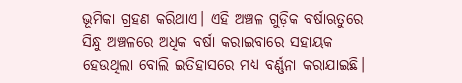ଭୂମିକା ଗ୍ରହଣ କରିଥାଏ। ଏହି ଅଞ୍ଚଳ ଗୁଡ଼ିକ ବର୍ଷାଋତୁରେ ସିନ୍ଧୁ ଅଞ୍ଚଳରେ ଅଧିକ ବର୍ଷା କରାଇବାରେ ସହାୟକ ହେଉଥିଲା ବୋଲି ଇତିହାସରେ ମଧ୍ୟ ବର୍ଣ୍ଣନା କରାଯାଇଛି।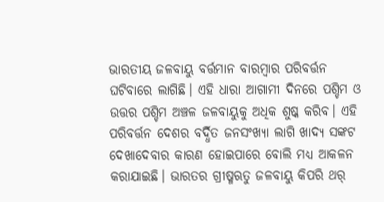ଭାରତୀୟ ଜଳବାୟୁ ବର୍ତ୍ତମାନ ବାରମ୍ବାର ପରିବର୍ତ୍ତନ ଘଟିବାରେ ଲାଗିଛି। ଏହି ଧାରା ଆଗାମୀ ଦିନରେ ପଶ୍ଚିମ ଓ ଉତ୍ତର ପଶ୍ଚିମ ଅଞ୍ଚଳ ଜଳବାୟୁକୁ ଅଧିକ ଶୁଷ୍କ କରିବ। ଏହି ପରିବର୍ତ୍ତନ ଦେଶର ବର୍ଦ୍ଧିତ ଜନସଂଖ୍ୟା ଲାଗି ଖାଦ୍ୟ ସଙ୍କଟ ଦେଖାଦେବାର କାରଣ ହୋଇପାରେ ବୋଲି ମଧ୍ୟ ଆକଳନ କରାଯାଇଛି। ଭାରତର ଗ୍ରୀଷ୍ମଋତୁ ଜଳବାୟୁ କିପରି ଥର୍‌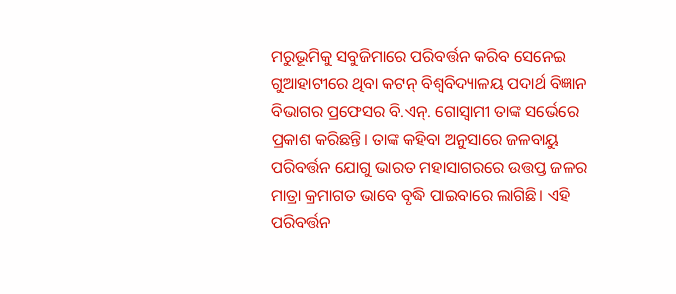ମରୁଭୂମିକୁ ସବୁଜିମାରେ ପରିବର୍ତ୍ତନ କରିବ ସେନେଇ ଗୁଆହାଟୀରେ ଥିବା କଟନ୍‌ ବିଶ୍ୱବିଦ୍ୟାଳୟ ପଦାର୍ଥ ବିଜ୍ଞାନ ବିଭାଗର ପ୍ରଫେସର ବି.ଏନ୍‌. ଗୋସ୍ବାମୀ ତାଙ୍କ ସର୍ଭେରେ ପ୍ରକାଶ କରିଛନ୍ତି। ତାଙ୍କ କହିବା ଅନୁସାରେ ଜଳବାୟୁ ପରିବର୍ତ୍ତନ ଯୋଗୁ ଭାରତ ମହାସାଗରରେ ଉତ୍ତପ୍ତ ଜଳର ମାତ୍ରା କ୍ରମାଗତ ଭାବେ ବୃଦ୍ଧି ପାଇବାରେ ଲାଗିଛି। ଏହି ପରିବର୍ତ୍ତନ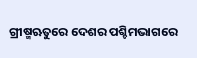ଗ୍ରୀଷ୍ମଋତୁରେ ଦେଶର ପଶ୍ଚିମଭାଗରେ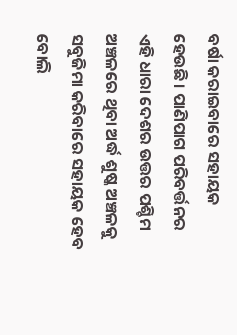ବର୍ଷା କରାଇବାରେ ସହାୟକ ହେଉଛି। ପାଣିପାଗ ପରିବର୍ତ୍ତନର ଏହି ଧାରା ଦେଶର ଉତ୍ତର ପଶ୍ଚିମ ଅଞ୍ଚଳରେ ଥିବା ଅର୍ଦ୍ଧ ଶୁଷ୍କ ଅଞ୍ଚଳକୁ ସବୁଜିମା କରିବାରେ ସହାୟକ ହେବ ବୋଲି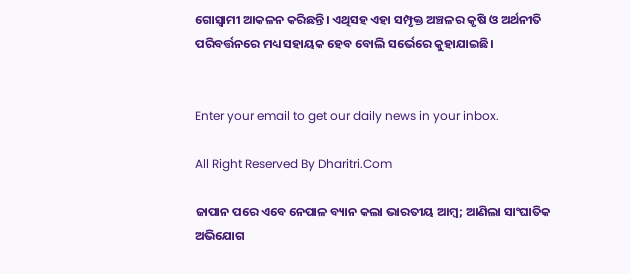ଗୋସ୍ବାମୀ ଆକଳନ କରିଛନ୍ତି। ଏଥିସହ ଏହା ସମ୍ପୃକ୍ତ ଅଞ୍ଚଳର କୃଷି ଓ ଅର୍ଥନୀତି ପରିବର୍ତ୍ତନରେ ମଧ୍ୟ ସହାୟକ ହେବ ବୋଲି ସର୍ଭେରେ କୁହାଯାଇଛି।


Enter your email to get our daily news in your inbox.

All Right Reserved By Dharitri.Com

ଜାପାନ ପରେ ଏବେ ନେପାଳ ବ୍ୟାନ କଲା ଭାରତୀୟ ଆମ୍ୱ; ଆଣିଲା ସାଂଘାତିକ ଅଭିଯୋଗ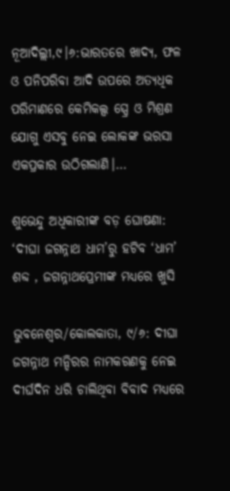ନୂଆଦିଲ୍ଲୀ,୯।୬:ଭାରତରେ ଖାଦ୍ୟ, ଫଳ ଓ ପନିପରିବା ଆଦି ଉପରେ ଅତ୍ୟଧିକ ପରିମାଣରେ କେମିକଲ୍ସ ସ୍ପ୍ରେ ଓ ମିଶ୍ରଣ ଯୋଗୁ ଏସବୁ ନେଇ ଲୋକଙ୍କ ଭରସା ଏକପ୍ରକାର ଉଠିଗଲାଣି।…

ଶୁଭେନ୍ଦୁ ଅଧିକାରୀଙ୍କ ବଡ଼ ଘୋଷଣା: ‘ଦୀଘା ଜଗନ୍ନାଥ ଧାମ’ରୁ ହଟିବ ‘ଧାମ’ ଶବ୍ଦ , ଜଗନ୍ନାଥପ୍ରେମୀଙ୍କ ମଧ୍ୟରେ ଖୁସି

ଭୁବନେଶ୍ୱର/କୋଲକାତା, ୯/୬: ଦୀଘା ଜଗନ୍ନାଥ ମନ୍ଦିରର ନାମକରଣକୁ ନେଇ ଦୀର୍ଘଦିନ ଧରି ଚାଲିଥିବା ବିବାଦ ମଧ୍ୟରେ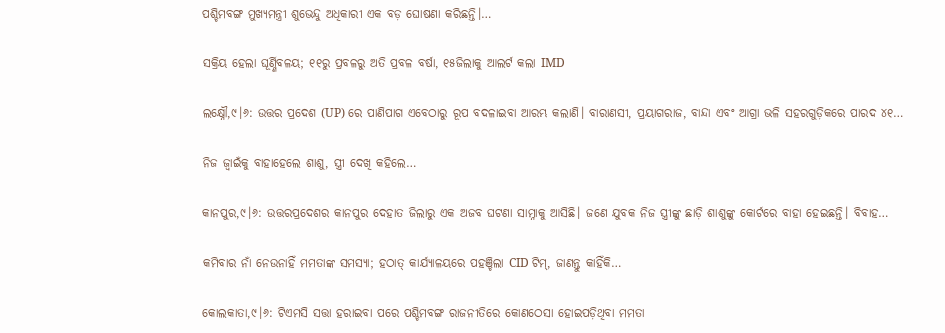ପଶ୍ଚିମବଙ୍ଗ ମୁଖ୍ୟମନ୍ତ୍ରୀ ଶୁଭେନ୍ଦୁ ଅଧିକାରୀ ଏକ ବଡ଼ ଘୋଷଣା କରିଛନ୍ତି।…

ସକ୍ରିୟ ହେଲା ଘୂର୍ଣ୍ଣିବଳୟ; ୧୧ରୁ ପ୍ରବଳରୁ ଅତି ପ୍ରବଳ ବର୍ଷା, ୧୫ଜିଲାକୁ ଆଲର୍ଟ କଲା IMD

ଲକ୍ଷ୍ନୌ,୯।୬: ଉତ୍ତର ପ୍ରଦେଶ (UP) ରେ ପାଣିପାଗ ଏବେଠାରୁ ରୂପ ବଦଳାଇବା ଆରମ୍ଭ କଲାଣି। ବାରାଣସୀ, ପ୍ରୟାଗରାଜ, ବାନ୍ଦା ଏବଂ ଆଗ୍ରା ଭଳି ସହରଗୁଡ଼ିକରେ ପାରଦ ୪୧…

ନିଜ ଜ୍ୱାଇଁକୁ ବାହାହେଲେ ଶାଶୁ, ସ୍ତ୍ରୀ ଦେଖି କହିଲେ…

କାନପୁର,୯।୬: ଉତ୍ତରପ୍ରଦେଶର କାନପୁର ଦେହାତ ଜିଲାରୁ ଏକ ଅଜବ ଘଟଣା ସାମ୍ନାକୁ ଆସିଛି। ଜଣେ ଯୁବକ ନିଜ ସ୍ତ୍ରୀଙ୍କୁ ଛାଡ଼ି ଶାଶୁଙ୍କୁ କୋର୍ଟରେ ବାହା ହେଇଛନ୍ତି। ବିବାହ…

କମିବାର ନାଁ ନେଉନାହିଁ ମମତାଙ୍କ ସମସ୍ୟା; ହଠାତ୍‌ କାର୍ଯ୍ୟାଳୟରେ ପହଞ୍ଚିଲା CID ଟିମ୍‌, ଜାଣନ୍ତୁ କାହିଁକି…

କୋଲକାତା,୯।୬: ଟିଏମସି ସତ୍ତା ହରାଇବା ପରେ ପଶ୍ଚିମବଙ୍ଗ ରାଜନୀତିରେ କୋଣଠେସା ହୋଇପଡ଼ିଥିବା ମମତା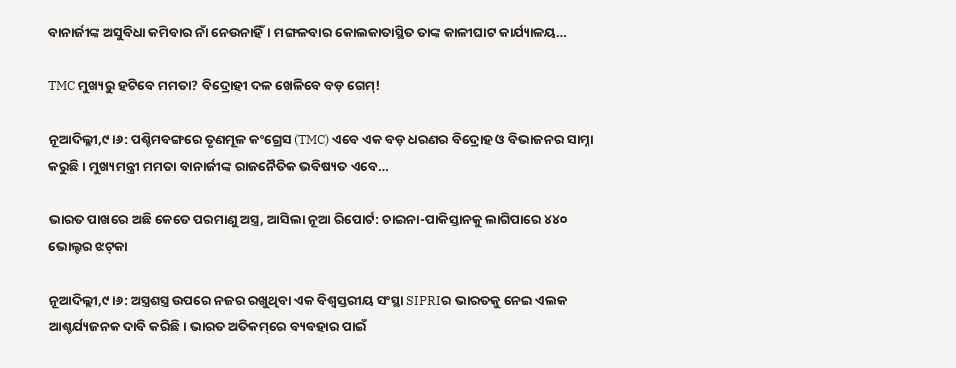ବାନାର୍ଜୀଙ୍କ ଅସୁବିଧା କମିବାର ନାଁ ନେଉନାହିଁ। ମଙ୍ଗଳବାର କୋଲକାତାସ୍ଥିତ ତାଙ୍କ କାଳୀଘାଟ କାର୍ଯ୍ୟାଳୟ…

TMC ମୁଖ୍ୟରୁ ହଟିବେ ମମତା? ବିଦ୍ରୋହୀ ଦଳ ଖେଳିବେ ବଡ଼ ଗେମ୍‌!

ନୂଆଦିଲ୍ଳୀ,୯।୬: ପଶ୍ଚିମବଙ୍ଗରେ ତୃଣମୂଳ କଂଗ୍ରେସ (TMC) ଏବେ ଏକ ବଡ଼ ଧରଣର ବିଦ୍ରୋହ ଓ ବିଭାଜନର ସାମ୍ନା କରୁଛି। ମୁଖ୍ୟମନ୍ତ୍ରୀ ମମତା ବାନାର୍ଜୀଙ୍କ ରାଜନୈତିକ ଭବିଷ୍ୟତ ଏବେ…

ଭାରତ ପାଖରେ ଅଛି କେତେ ପରମାଣୁ ଅସ୍ତ୍ର, ଆସିଲା ନୂଆ ରିପୋର୍ଟ: ଚାଇନା-ପାକିସ୍ତାନକୁ ଲାଗିପାରେ ୪୪୦ ଭୋଲ୍ଟର ଝଟ୍‌କା

ନୂଆଦିଲ୍ଲୀ,୯।୬: ଅସ୍ତ୍ରଶସ୍ତ୍ର ଉପରେ ନଜର ରଖୁଥିବା ଏକ ବିଶ୍ୱସ୍ତରୀୟ ସଂସ୍ଥା SIPRIର ଭାରତକୁ ନେଇ ଏଲକ ଆଶ୍ଚର୍ଯ୍ୟଜନକ ଦାବି କରିଛି। ଭାରତ ଅତିକମ୍‌ରେ ବ୍ୟବହାର ପାଇଁ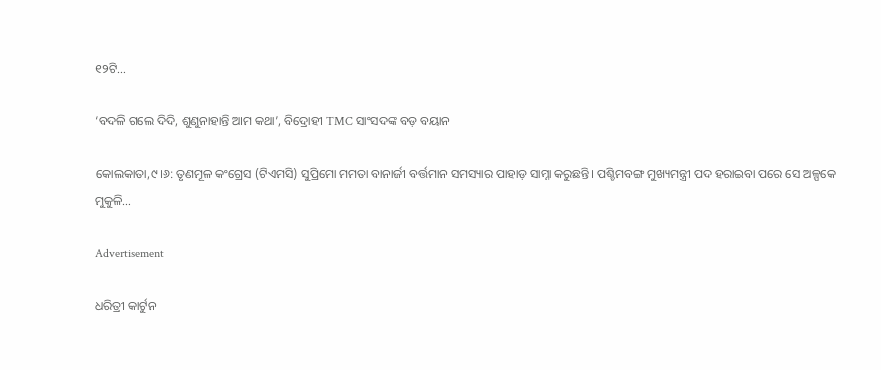୧୨ଟି…

‘ବଦଳି ଗଲେ ଦିଦି, ଶୁଣୁନାହାନ୍ତି ଆମ କଥା’, ବିଦ୍ରୋହୀ TMC ସାଂସଦଙ୍କ ବଡ଼ ବୟାନ

କୋଲକାତା,୯।୬: ତୃଣମୂଳ କଂଗ୍ରେସ (ଟିଏମସି) ସୁପ୍ରିମୋ ମମତା ବାନାର୍ଜୀ ବର୍ତ୍ତମାନ ସମସ୍ୟାର ପାହାଡ଼ ସାମ୍ନା କରୁଛନ୍ତି। ପଶ୍ଚିମବଙ୍ଗ ମୁଖ୍ୟମନ୍ତ୍ରୀ ପଦ ହରାଇବା ପରେ ସେ ଅଳ୍ପକେ ମୁକୁଳି…

Advertisement

ଧରିତ୍ରୀ କାର୍ଟୁନ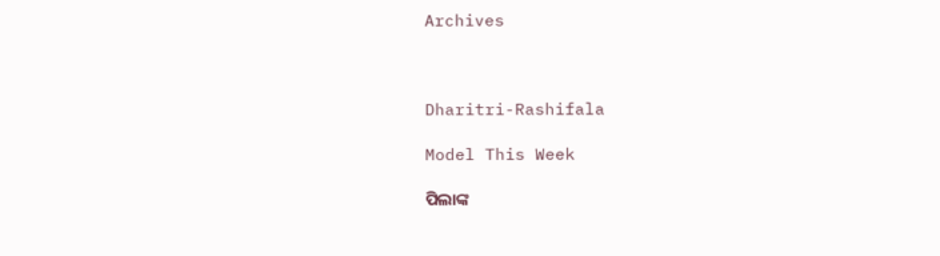Archives



Dharitri-Rashifala

Model This Week

ପିଲାଙ୍କ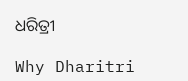ଧରିତ୍ରୀ

Why Dharitri